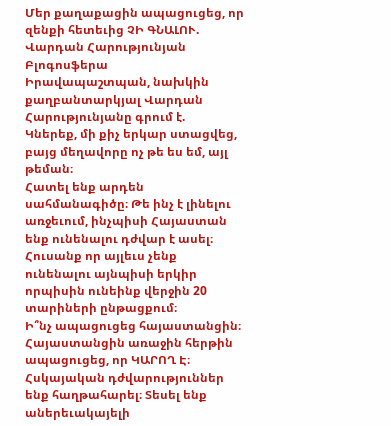Մեր քաղաքացին ապացուցեց, որ զենքի հետեւից ՉԻ ԳՆԱԼՈՒ. Վարդան Հարությունյան
Բլոգոսֆերա
Իրավապաշտպան, նախկին քաղբանտարկյալ Վարդան Հարությունյանը գրում է.
Կներեք, մի քիչ երկար ստացվեց, բայց մեղավորը ոչ թե ես եմ, այլ թեման։
Հատել ենք արդեն սահմանագիծը։ Թե ինչ է լինելու առջեւում, ինչպիսի Հայաստան ենք ունենալու դժվար է ասել։ Հուսանք որ այլեւս չենք ունենալու այնպիսի երկիր որպիսին ունեինք վերջին 20 տարիների ընթացքում։
Ի՞նչ ապացուցեց հայաստանցին։
Հայաստանցին առաջին հերթին ապացուցեց, որ ԿԱՐՈՂ Է։ Հսկայական դժվարություններ ենք հաղթահարել։ Տեսել ենք աներեւակայելի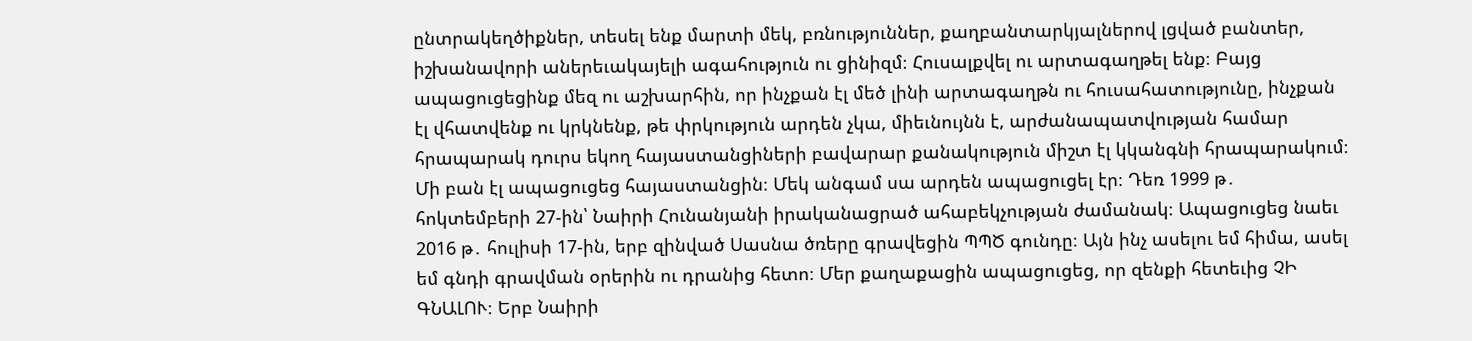ընտրակեղծիքներ, տեսել ենք մարտի մեկ, բռնություններ, քաղբանտարկյալներով լցված բանտեր, իշխանավորի աներեւակայելի ագահություն ու ցինիզմ։ Հուսալքվել ու արտագաղթել ենք։ Բայց ապացուցեցինք մեզ ու աշխարհին, որ ինչքան էլ մեծ լինի արտագաղթն ու հուսահատությունը, ինչքան էլ վհատվենք ու կրկնենք, թե փրկություն արդեն չկա, միեւնույնն է, արժանապատվության համար հրապարակ դուրս եկող հայաստանցիների բավարար քանակություն միշտ էլ կկանգնի հրապարակում։
Մի բան էլ ապացուցեց հայաստանցին։ Մեկ անգամ սա արդեն ապացուցել էր։ Դեռ 1999 թ․ հոկտեմբերի 27-ին՝ Նաիրի Հունանյանի իրականացրած ահաբեկչության ժամանակ։ Ապացուցեց նաեւ 2016 թ․ հուլիսի 17-ին, երբ զինված Սասնա ծռերը գրավեցին ՊՊԾ գունդը։ Այն ինչ ասելու եմ հիմա, ասել եմ գնդի գրավման օրերին ու դրանից հետո։ Մեր քաղաքացին ապացուցեց, որ զենքի հետեւից ՉԻ ԳՆԱԼՈՒ։ Երբ Նաիրի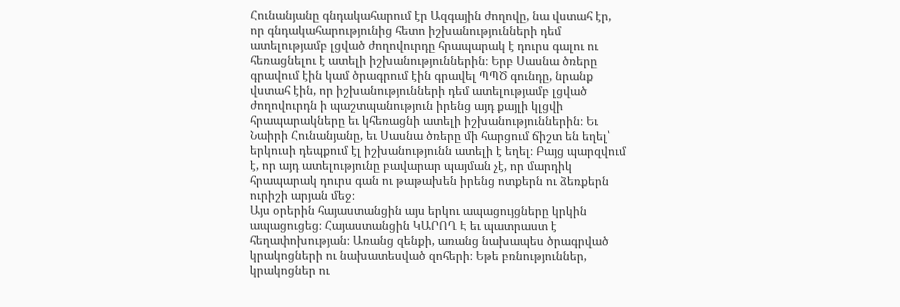Հունանյանը գնդակահարում էր Ազգային ժողովը, նա վստահ էր, որ գնդակահարությունից հետո իշխանությունների դեմ ատելությամբ լցված ժողովուրդը հրապարակ է դուրս գալու ու հեռացնելու է ատելի իշխանություններին։ Երբ Սասնա ծռերը գրավում էին կամ ծրագրում էին գրավել ՊՊԾ գունդը, նրանք վստահ էին, որ իշխանությունների դեմ ատելությամբ լցված ժողովուրդն ի պաշտպանություն իրենց այդ քայլի կլցվի հրապարակները եւ կհեռացնի ատելի իշխանություններին։ Եւ Նաիրի Հունանյանը, եւ Սասնա ծռերը մի հարցում ճիշտ են եղել՝ երկուսի դեպքում էլ իշխանությունն ատելի է եղել։ Բայց պարզվում է, որ այդ ատելությունը բավարար պայման չէ, որ մարդիկ հրապարակ դուրս գան ու թաթախեն իրենց ոտքերն ու ձեռքերն ուրիշի արյան մեջ։
Այս օրերին հայաստանցին այս երկու ապացույցները կրկին ապացուցեց։ Հայաստանցին ԿԱՐՈՂ Է եւ պատրաստ է հեղափոխության։ Առանց զենքի, առանց նախապես ծրագրված կրակոցների ու նախատեսված զոհերի։ Եթե բռնություններ, կրակոցներ ու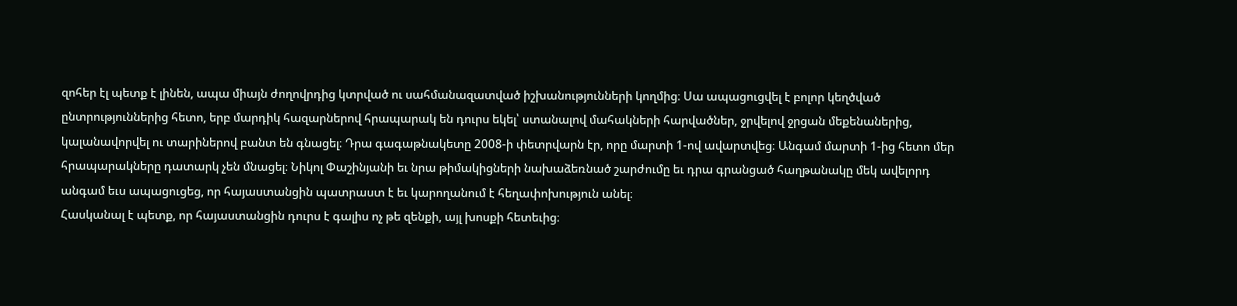զոհեր էլ պետք է լինեն, ապա միայն ժողովրդից կտրված ու սահմանազատված իշխանությունների կողմից։ Սա ապացուցվել է բոլոր կեղծված ընտրություններից հետո, երբ մարդիկ հազարներով հրապարակ են դուրս եկել՝ ստանալով մահակների հարվածներ, ջրվելով ջրցան մեքենաներից, կալանավորվել ու տարիներով բանտ են գնացել։ Դրա գագաթնակետը 2008-ի փետրվարն էր, որը մարտի 1-ով ավարտվեց։ Անգամ մարտի 1-ից հետո մեր հրապարակները դատարկ չեն մնացել։ Նիկոլ Փաշինյանի եւ նրա թիմակիցների նախաձեռնած շարժումը եւ դրա գրանցած հաղթանակը մեկ ավելորդ անգամ եւս ապացուցեց, որ հայաստանցին պատրաստ է եւ կարողանում է հեղափոխություն անել։
Հասկանալ է պետք, որ հայաստանցին դուրս է գալիս ոչ թե զենքի, այլ խոսքի հետեւից։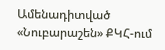Ամենադիտված
«Նուբարաշեն» ՔԿՀ-ում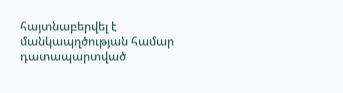հայտնաբերվել է մանկապղծության համար դատապարտված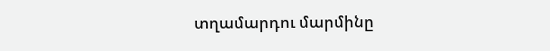տղամարդու մարմինը